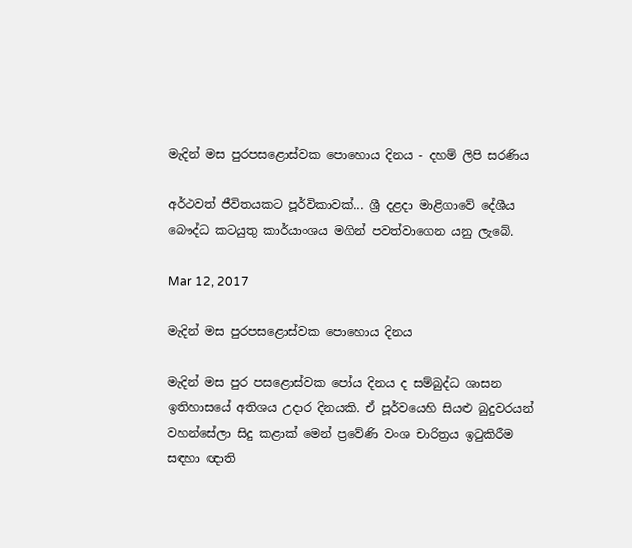මැදින් මස පුරපසළොස්වක පොහොය දිනය - දහම් ලිපි සරණිය

අර්ථවත් ජීවිතයකට පූර්විකාවක්... ශ්‍රී දළදා මාළිගාවේ දේශීය බෞද්ධ කටයුතු කාර්යාංශය මගින් පවත්වාගෙන යනු ලැබේ.

Mar 12, 2017

මැදින් මස පුරපසළොස්වක පොහොය දිනය

මැදින් මස පුර පසළොස්වක පෝය දිනය ද සම්බුද්ධ ශාසන ඉතිහාසයේ අතිශය උදාර දිනයකි. ඒ පූර්වයෙහි සියළු බුදුවරයන් වහන්සේලා සිදු කළාක් මෙන් ප්‍රවේණි වංශ චාරිත්‍රය ඉටුකිරීම සඳහා ඥාති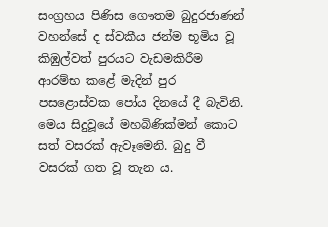සංග්‍රහය පිණිස ගෞතම බුදුරජාණන් වහන්සේ ද ස්වකීය ජන්ම භූමිය වූ කිඹුල්වත් පුරයට වැඩමකිරීම ආරම්භ කළේ මැදින් පුර පසළොස්වක පෝය දිනයේ දී බැවිනි. මෙය සිදුවූයේ මහබිණික්මන් කොට සත් වසරක් ඇවෑමෙනි. බුදු වී වසරක් ගත වූ තැන ය.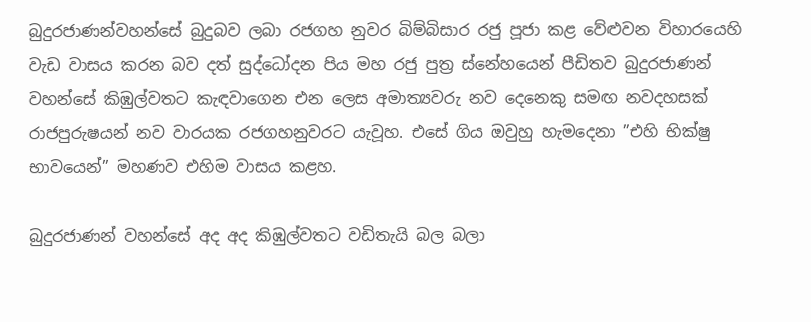බුදුරජාණන්වහන්සේ බුදුබව ලබා රජගහ නුවර බිම්බිසාර රජු පූජා කළ වේළුවන විහාරයෙහි වැඩ වාසය කරන බව දත් සුද්ධෝදන පිය මහ රජු පුත්‍ර ස්නේහයෙන් පීඩිතව බුදුරජාණන් වහන්සේ කිඹුල්වතට කැඳවාගෙන එන ලෙස අමාත්‍යවරු නව දෙනෙකු සමඟ නවදහසක් රාජපුරුෂයන් නව වාරයක රජගහනුවරට යැවූහ. එසේ ගිය ඔවුහු හැමදෙනා ”එහි භික්ෂු භාවයෙන්” මහණව එහිම වාසය කළහ.

බුදුරජාණන් වහන්සේ අද අද කිඹුල්වතට වඩිතැයි බල බලා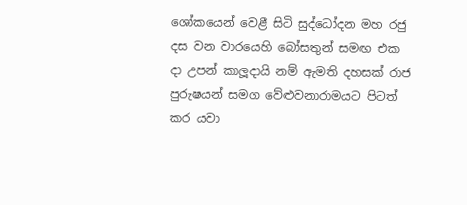ශෝකයෙන් වෙළී සිටි සුද්ධෝදන මහ රජු දස වන වාරයෙහි බෝසතුන් සමඟ එක දා උපන් කාලූදායි නම් ඇමති දහසක් රාජ පුරුෂයන් සමග වේළුවනාරාමයට පිටත් කර යවා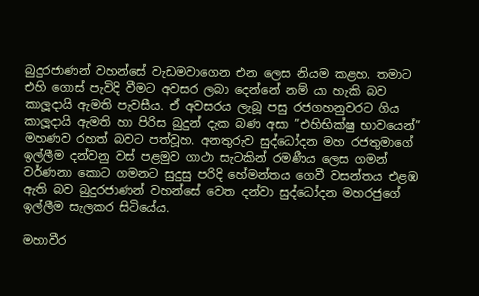බුදුරජාණන් වහන්සේ වැඩමවාගෙන එන ලෙස නියම කළහ. තමාට එහි ගොස් පැවිදි වීමට අවසර ලබා දෙන්නේ නම් යා හැකි බව කාලූදායි ඇමති පැවසීය. ඒ අවසරය ලැබූ පසු රජගහනුවරට ගිය කාලූදායි ඇමති හා පිරිස බුදුන් දැක බණ අසා ”එහිභික්ෂු භාවයෙන්” මහණව රහත් බවට පත්වූහ. අනතුරුව සුද්ධෝදන මහ රජතුමාගේ ඉල්ලීම දන්වනු වස් පළමුව ගාථා සැටකින් රමණීය ලෙස ගමන් වර්ණනා කොට ගමනට සුදුසු පරිදි හේමන්තය ගෙවී වසන්තය එළඹ ඇති බව බුදුරජාණන් වහන්සේ වෙත දන්වා සුද්ධෝදන මහරජුගේ ඉල්ලීම සැලකර සිටියේය.

මහාවීර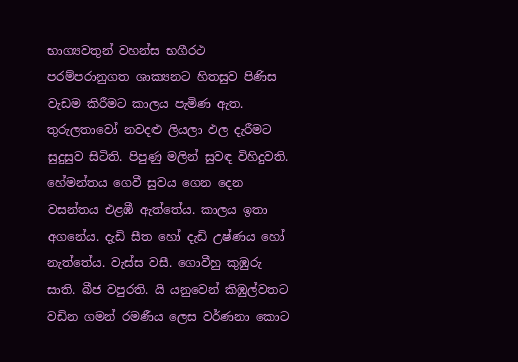භාග්‍යවතුන් වහන්ස භගීරථ පරම්පරානුගත ශාක්‍යනට හිතසුව පිණිස වැඩම කිරීමට කාලය පැමිණ ඇත. තුරුලතාවෝ නවදළු ලියලා ඵල දැරීමට සුදුසුව සිටිති. පිපුණු මලින් සුවඳ විහිදුවති. හේමන්තය ගෙවී සුවය ගෙන දෙන වසන්තය එළඹී ඇත්තේය. කාලය ඉතා අගනේය. දැඩි සීත හෝ දැඩි උෂ්ණය හෝ නැත්තේය. වැස්ස වසී. ගොවීහු කුඹුරු සාති. බීජ වපුරති. යි යනුවෙන් කිඹුල්වතට වඩින ගමන් රමණීය ලෙස වර්ණනා කොට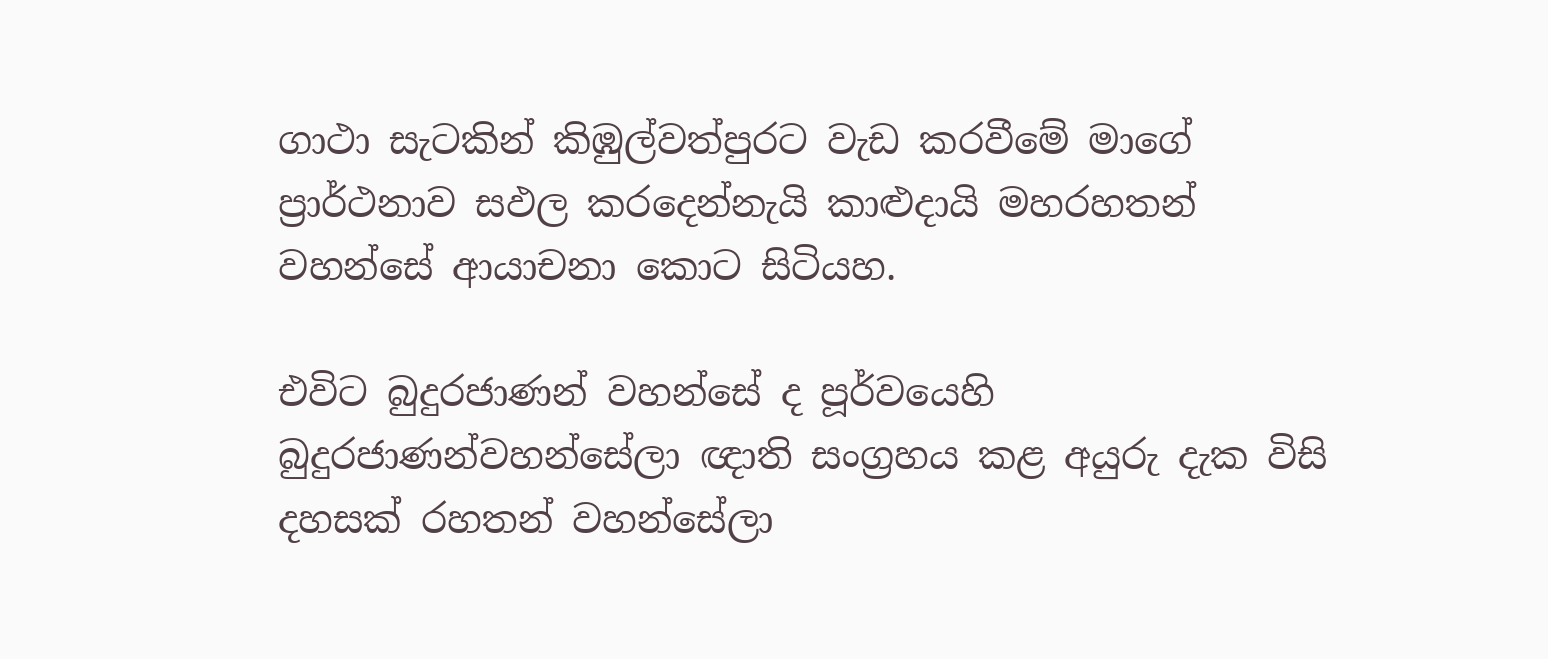ගාථා සැටකින් කිඹුල්වත්පුරට වැඩ කරවීමේ මාගේ ප්‍රාර්ථනාව සඵල කරදෙන්නැයි කාළුදායි මහරහතන් වහන්සේ ආයාචනා කොට සිටියහ.

එවිට බුදුරජාණන් වහන්සේ ද පූර්වයෙහි බුදුරජාණන්වහන්සේලා ඥාති සංග්‍රහය කළ අයුරු දැක විසි දහසක් රහතන් වහන්සේලා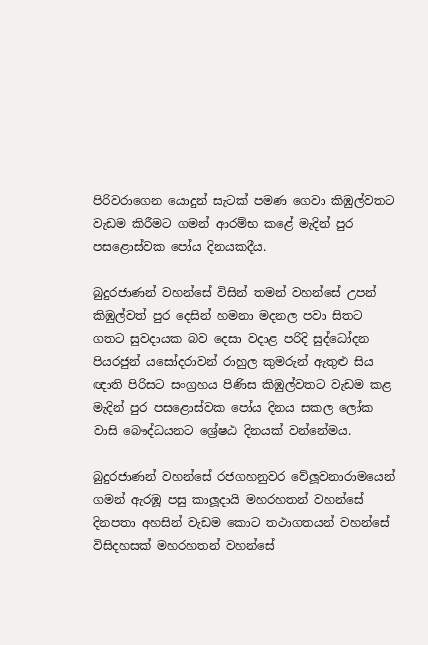පිරිවරාගෙන යොදුන් සැටක් පමණ ගෙවා කිඹුල්වතට වැඩම කිරීමට ගමන් ආරම්භ කළේ මැදින් පුර පසළොස්වක පෝය දිනයකදීය.

බුදුරජාණන් වහන්සේ විසින් තමන් වහන්සේ උපන් කිඹුල්වත් පුර දෙසින් හමනා මදනල පවා සිතට ගතට සුවදායක බව දෙසා වදාළ පරිදි සුද්ධෝදන පියරජුන් යසෝදරාවන් රාහුල කුමරුන් ඇතුළු සිය ඥාති පිරිසට සංග්‍රහය පිණිස කිඹුල්වතට වැඩම කළ මැදින් පුර පසළොස්වක පෝය දිනය සකල ලෝක වාසි බෞද්ධයනට ශ්‍රේෂඨ දිනයක් වන්නේමය.

බුදුරජාණන් වහන්සේ රජගහනුවර වේලූවනාරාමයෙන් ගමන් ඇරඹූ පසු කාලූදායි මහරහතන් වහන්සේ දිනපතා අහසින් වැඩම කොට තථාගතයන් වහන්සේ විසිදහසක් මහරහතන් වහන්සේ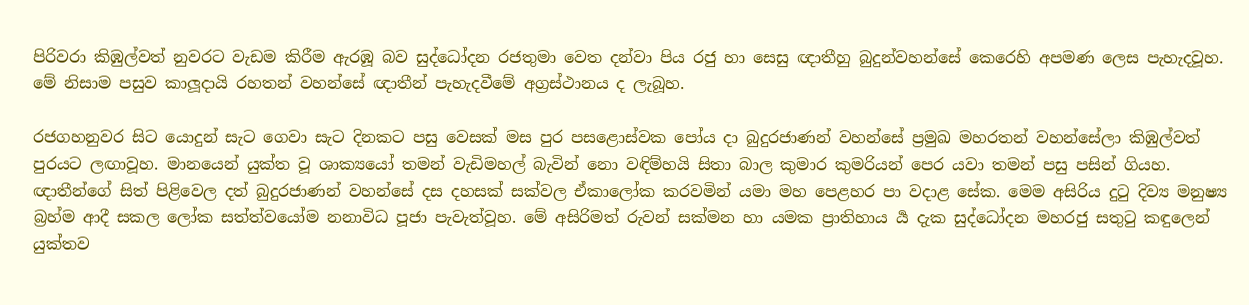පිරිවරා කිඹුල්වත් නුවරට වැඩම කිරීම ඇරඹූ බව සුද්ධෝදන රජතුමා වෙත දන්වා පිය රජු හා සෙසු ඥාතීහු බුදුන්වහන්සේ කෙරෙහි අපමණ ලෙස පැහැදවූහ. මේ නිසාම පසුව කාලූදායි රහතන් වහන්සේ ඥාතීන් පැහැදවීමේ අග්‍රස්ථානය ද ලැබූහ.

රජගහනුවර සිට යොදුන් සැට ගෙවා සැට දිනකට පසු වෙසක් මස පුර පසළොස්වක පෝය දා බුදුරජාණන් වහන්සේ ප්‍රමුඛ මහරතන් වහන්සේලා කිඹුල්වත් පුරයට ලඟාවූහ. මානයෙන් යුක්ත වූ ශාක්‍යයෝ තමන් වැඩිමහල් බැවින් නො වඳිම්හයි සිතා බාල කුමාර කුමරියන් පෙර යවා තමන් පසු පසින් ගියහ. ඥාතීන්ගේ සිත් පිළිවෙල දත් බුදුරජාණන් වහන්සේ දස දහසක් සක්වල ඒකාලෝක කරවමින් යමා මහ පෙළහර පා වදාළ සේක. මෙම අසිරිය දුටු දිව්‍ය මනුෂ්‍ය බ්‍රහ්ම ආදී සකල ලෝක සත්ත්වයෝම නනාවිධ පූජා පැවැත්වූහ. මේ අසිරිමත් රුවන් සක්මන හා යමක ප්‍රාතිහාය ර්‍ය දැක සුද්ධෝදන මහරජු සතුටු කඳුලෙන් යුක්තව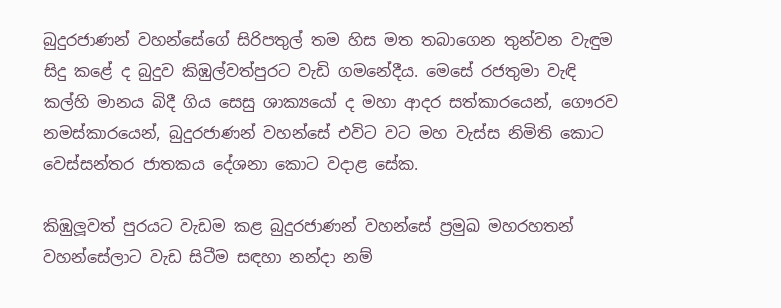බුදුරජාණන් වහන්සේගේ සිරිපතුල් තම හිස මත තබාගෙන තුන්වන වැඳුම සිදු කළේ ද බුදුව කිඹුල්වත්පුරට වැඩි ගමනේදීය. මෙසේ රජතුමා වැඳි කල්හි මානය බිදී ගිය සෙසු ශාක්‍යයෝ ද මහා ආදර සත්කාරයෙන්, ගෞරව නමස්කාරයෙන්, බුදුරජාණන් වහන්සේ එවිට වට මහ වැස්ස නිමිති කොට වෙස්සන්තර ජාතකය දේශනා කොට වදාළ සේක.

කිඹුලූවත් පුරයට වැඩම කළ බුදුරජාණන් වහන්සේ ප්‍රමුඛ මහරහතන් වහන්සේලාට වැඩ සිටීම සඳහා නන්දා නම්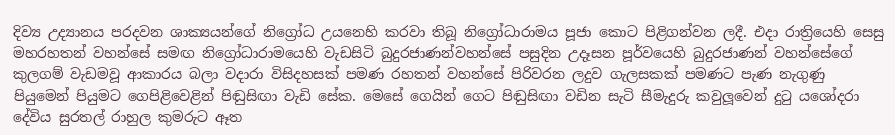දිව්‍ය උද්‍යානය පරදවන ශාක්‍යයන්ගේ නිග්‍රෝධ උයනෙහි කරවා තිබූ නිග්‍රෝධාරාමය පූජා කොට පිළිගන්වන ලදී. එදා රාත්‍රියෙහි සෙසු මහරහතන් වහන්සේ සමඟ නිග්‍රෝධාරාමයෙහි වැඩසිටි බුදුරජාණන්වහන්සේ පසුදින උදෑසන පූර්වයෙහි බුදුරජාණන් වහන්සේගේ කුලගම් වැඩමවූ ආකාරය බලා වදාරා විසිදහසක් පමණ රහතන් වහන්සේ පිරිවරන ලදුව ගැලසකක් පමණට පැණ නැගුණු පියුමෙන් පියුමට ගෙපිළිවෙළින් පිඬුසිඟා වැඩි සේක. මෙසේ ගෙයින් ගෙට පිඬුසිඟා වඩින සැටි සීමැදුරු කවුලූවෙන් දුටු යශෝදරා දේවිය සුරතල් රාහුල කුමරුට ඈත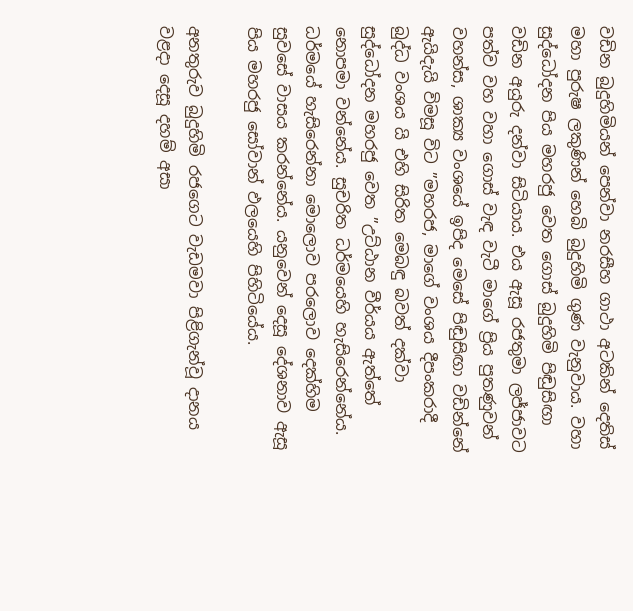වඩින බුදුහිමියන් පෙන්වා නරසීහ ගාථා අටකින් දෙතිස් මහා පුරුෂ ලකුණින් හෙබි බුදුහිමි ගුණ වැනුවාය. වහා සුද්ධෝදන පිය මහරජු වෙත ගොස් බුදුහිමි පිඬුසිඟා වඩින අයුරු දන්වා සිටියාය. එය ඇසූ රජතුමා ලජ්ජාවට පත්ව වහ වහා ගොස් වැඳ වැටී මාගේ ප්‍රිය පුතණුවන් වහන්ස, ශාක්‍ය වංශයේ ඉපිද මෙසේ පිඬුසිඟා වඩින්නේ ඇයිදැයි විමසූ විට ”මහරජ, මාගේ වංශය දීපංකරාදී බුද්ධ වංශය යි එහි සිරිත මෙබඳු බවත් දක්වා සුද්ධෝදන මහරජු වෙත ”උට්ඨාන වීර්යය ඇත්තේ නොපමා වන්නේය. සුචරිත ධර්මයෙහි හැසිරෙන්නේය. ධර්මයේ හැසිරෙන්නා මොලොව පරලොව දෙක්හිම සුවසේ වාසය කරන්නේය. යනුවෙන් දෙසූ දේශනාව ඇසූ පිය මහරජු සෝවාන් ඵලයෙහි පිහිටියේය.

අනතුරුව බුදුහිමි රජගෙට වැඩමවා පිළිගැන්වූ දානය වළදා දෙසූ දහම් අසා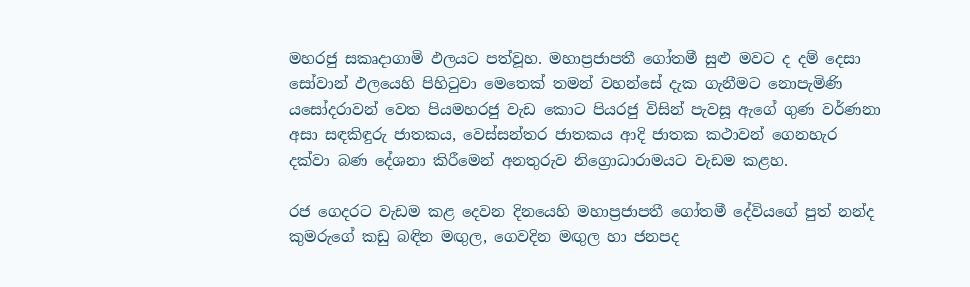මහරජු සකෘදාගාමි ඵලයට පත්වූහ. මහාප්‍රජාපතී ගෝතමී සුළු මවට ද දම් දෙසා සෝවාන් ඵලයෙහි පිහිටුවා මෙතෙක් තමන් වහන්සේ දැක ගැනීමට නොපැමිණි යසෝදරාවන් වෙත පියමහරජු වැඩ කොට පියරජු විසින් පැවසූ ඇගේ ගුණ වර්ණනා අසා සඳකිඳුරු ජාතකය, වෙස්සන්තර ජාතකය ආදි ජාතක කථාවන් ගෙනහැර දක්වා බණ දේශනා කිරීමෙන් අනතුරුව නිග්‍රොධාරාමයට වැඩම කළහ.

රජ ගෙදරට වැඩම කළ දෙවන දිනයෙහි මහාප්‍රජාපතී ගෝතමී දේවියගේ පුත් නන්ද කුමරුගේ කඩු බඳින මඟුල, ගෙවදින මඟුල හා ජනපද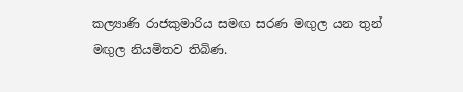කල්‍යාණි රාජකුමාරිය සමඟ සරණ මඟුල යන තුන් මඟුල නියමිතව තිබිණ.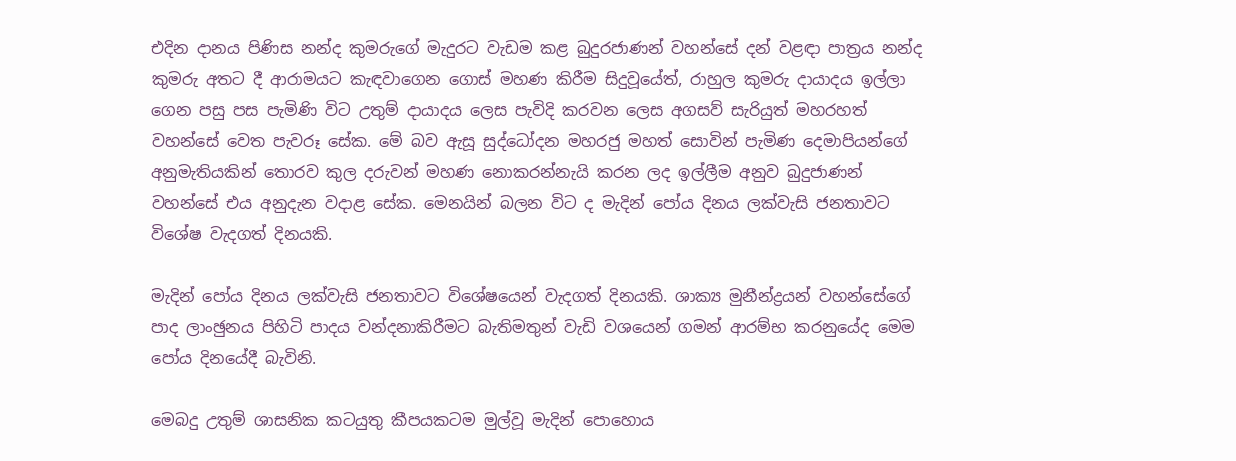එදින දානය පිණිස නන්ද කුමරුගේ මැදුරට වැඩම කළ බුදුරජාණන් වහන්සේ දන් වළඳා පාත්‍රය නන්ද කුමරු අතට දී ආරාමයට කැඳවාගෙන ගොස් මහණ කිරීම සිදුවූයේත්, රාහුල කුමරු දායාදය ඉල්ලා ගෙන පසු පස පැමිණි විට උතුම් දායාදය ලෙස පැවිදි කරවන ලෙස අගසව් සැරියුත් මහරහත් වහන්සේ වෙත පැවරූ සේක. මේ බව ඇසූ සුද්ධෝදන මහරජු මහත් සොවින් පැමිණ දෙමාපියන්ගේ අනුමැතියකින් තොරව කුල දරුවන් මහණ නොකරන්නැයි කරන ලද ඉල්ලීම අනුව බුදුජාණන් වහන්සේ එය අනුදැන වදාළ සේක. මෙනයින් බලන විට ද මැදින් පෝය දිනය ලක්වැසි ජනතාවට විශේෂ වැදගත් දිනයකි.

මැදින් පෝය දිනය ලක්වැසි ජනතාවට විශේෂයෙන් වැදගත් දිනයකි. ශාක්‍ය මුනීන්ද්‍රයන් වහන්සේගේ පාද ලාංඡුනය පිහිටි පාදය වන්දනාකිරීමට බැතිමතුන් වැඩි වශයෙන් ගමන් ආරම්භ කරනුයේද මෙම පෝය දිනයේදී බැවිනි.

මෙබදු උතුම් ශාසනික කටයුතු කීපයකටම මුල්වූ මැදින් පොහොය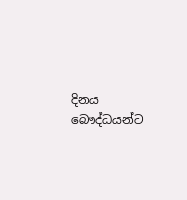දිනය බෞද්ධයන්ට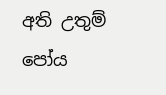අති උතුම් පෝය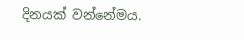දිනයක් වන්නේමය.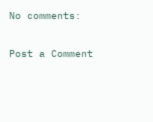No comments:

Post a Comment